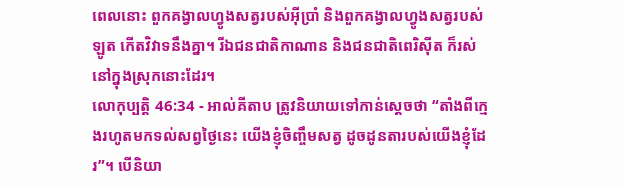ពេលនោះ ពួកគង្វាលហ្វូងសត្វរបស់អ៊ីប្រាំ និងពួកគង្វាលហ្វូងសត្វរបស់ឡូត កើតវិវាទនឹងគ្នា។ រីឯជនជាតិកាណាន និងជនជាតិពេរិស៊ីត ក៏រស់នៅក្នុងស្រុកនោះដែរ។
លោកុប្បត្តិ 46:34 - អាល់គីតាប ត្រូវនិយាយទៅកាន់ស្តេចថា “តាំងពីក្មេងរហូតមកទល់សព្វថ្ងៃនេះ យើងខ្ញុំចិញ្ចឹមសត្វ ដូចដូនតារបស់យើងខ្ញុំដែរ”។ បើនិយា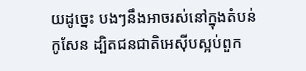យដូច្នេះ បងៗនឹងអាចរស់នៅក្នុងតំបន់កូសែន ដ្បិតជនជាតិអេស៊ីបស្អប់ពួក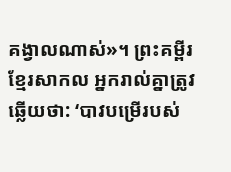គង្វាលណាស់»។ ព្រះគម្ពីរខ្មែរសាកល អ្នករាល់គ្នាត្រូវឆ្លើយថា: ‘បាវបម្រើរបស់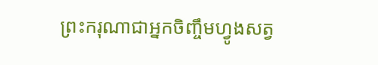ព្រះករុណាជាអ្នកចិញ្ចឹមហ្វូងសត្វ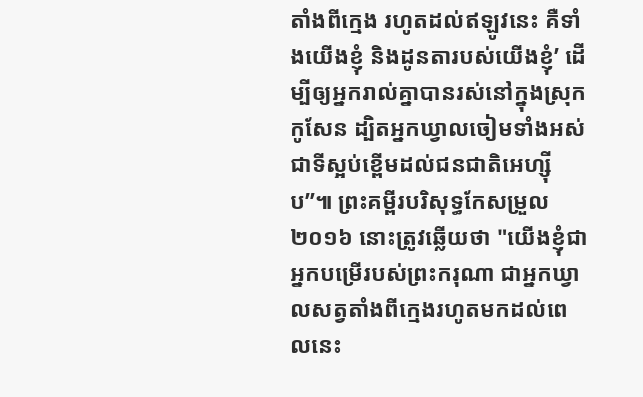តាំងពីក្មេង រហូតដល់ឥឡូវនេះ គឺទាំងយើងខ្ញុំ និងដូនតារបស់យើងខ្ញុំ’ ដើម្បីឲ្យអ្នករាល់គ្នាបានរស់នៅក្នុងស្រុកកូសែន ដ្បិតអ្នកឃ្វាលចៀមទាំងអស់ជាទីស្អប់ខ្ពើមដល់ជនជាតិអេហ្ស៊ីប”៕ ព្រះគម្ពីរបរិសុទ្ធកែសម្រួល ២០១៦ នោះត្រូវឆ្លើយថា "យើងខ្ញុំជាអ្នកបម្រើរបស់ព្រះករុណា ជាអ្នកឃ្វាលសត្វតាំងពីក្មេងរហូតមកដល់ពេលនេះ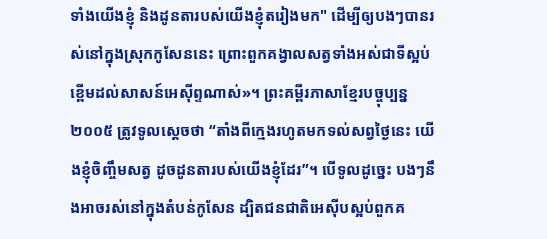ទាំងយើងខ្ញុំ និងដូនតារបស់យើងខ្ញុំតរៀងមក" ដើម្បីឲ្យបងៗបានរស់នៅក្នុងស្រុកកូសែននេះ ព្រោះពួកគង្វាលសត្វទាំងអស់ជាទីស្អប់ខ្ពើមដល់សាសន៍អេស៊ីព្ទណាស់»។ ព្រះគម្ពីរភាសាខ្មែរបច្ចុប្បន្ន ២០០៥ ត្រូវទូលស្ដេចថា “តាំងពីក្មេងរហូតមកទល់សព្វថ្ងៃនេះ យើងខ្ញុំចិញ្ចឹមសត្វ ដូចដូនតារបស់យើងខ្ញុំដែរ”។ បើទូលដូច្នេះ បងៗនឹងអាចរស់នៅក្នុងតំបន់កូសែន ដ្បិតជនជាតិអេស៊ីបស្អប់ពួកគ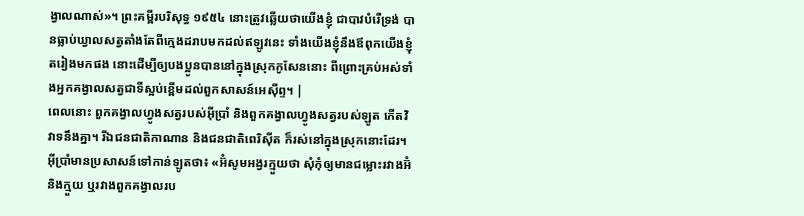ង្វាលណាស់»។ ព្រះគម្ពីរបរិសុទ្ធ ១៩៥៤ នោះត្រូវឆ្លើយថាយើងខ្ញុំ ជាបាវបំរើទ្រង់ បានធ្លាប់ឃ្វាលសត្វតាំងតែពីក្មេងដរាបមកដល់ឥឡូវនេះ ទាំងយើងខ្ញុំនឹងឪពុកយើងខ្ញុំតរៀងមកផង នោះដើម្បីឲ្យបងប្អូនបាននៅក្នុងស្រុកកូសែននោះ ពីព្រោះគ្រប់អស់ទាំងអ្នកគង្វាលសត្វជាទីស្អប់ខ្ពើមដល់ពួកសាសន៍អេស៊ីព្ទ។ |
ពេលនោះ ពួកគង្វាលហ្វូងសត្វរបស់អ៊ីប្រាំ និងពួកគង្វាលហ្វូងសត្វរបស់ឡូត កើតវិវាទនឹងគ្នា។ រីឯជនជាតិកាណាន និងជនជាតិពេរិស៊ីត ក៏រស់នៅក្នុងស្រុកនោះដែរ។
អ៊ីប្រាំមានប្រសាសន៍ទៅកាន់ឡូតថា៖ «អ៊ំសូមអង្វរក្មួយថា សុំកុំឲ្យមានជម្លោះរវាងអ៊ំ និងក្មួយ ឬរវាងពួកគង្វាលរប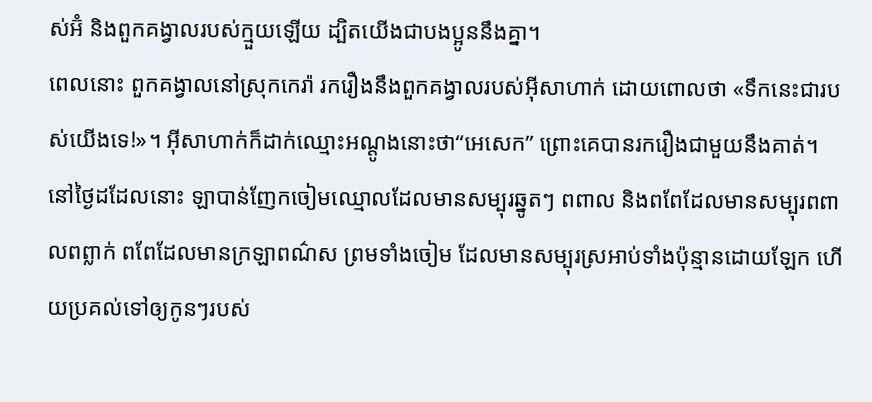ស់អ៊ំ និងពួកគង្វាលរបស់ក្មួយឡើយ ដ្បិតយើងជាបងប្អូននឹងគ្នា។
ពេលនោះ ពួកគង្វាលនៅស្រុកកេរ៉ា រករឿងនឹងពួកគង្វាលរបស់អ៊ីសាហាក់ ដោយពោលថា «ទឹកនេះជារបស់យើងទេ!»។ អ៊ីសាហាក់ក៏ដាក់ឈ្មោះអណ្តូងនោះថា“អេសេក” ព្រោះគេបានរករឿងជាមួយនឹងគាត់។
នៅថ្ងៃដដែលនោះ ឡាបាន់ញែកចៀមឈ្មោលដែលមានសម្បុរឆ្នូតៗ ពពាល និងពពែដែលមានសម្បុរពពាលពព្លាក់ ពពែដែលមានក្រឡាពណ៌ស ព្រមទាំងចៀម ដែលមានសម្បុរស្រអាប់ទាំងប៉ុន្មានដោយឡែក ហើយប្រគល់ទៅឲ្យកូនៗរបស់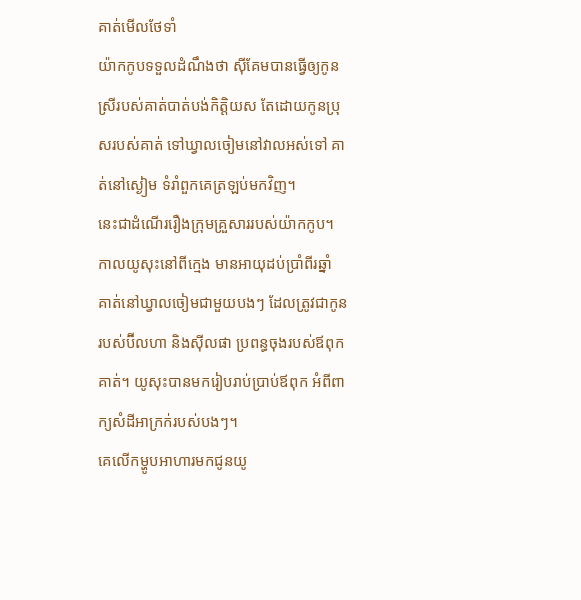គាត់មើលថែទាំ
យ៉ាកកូបទទួលដំណឹងថា ស៊ីគែមបានធ្វើឲ្យកូនស្រីរបស់គាត់បាត់បង់កិត្តិយស តែដោយកូនប្រុសរបស់គាត់ ទៅឃ្វាលចៀមនៅវាលអស់ទៅ គាត់នៅស្ងៀម ទំរាំពួកគេត្រឡប់មកវិញ។
នេះជាដំណើររឿងក្រុមគ្រួសាររបស់យ៉ាកកូប។ កាលយូសុះនៅពីក្មេង មានអាយុដប់ប្រាំពីរឆ្នាំ គាត់នៅឃ្វាលចៀមជាមួយបងៗ ដែលត្រូវជាកូនរបស់ប៊ីលហា និងស៊ីលផា ប្រពន្ធចុងរបស់ឪពុកគាត់។ យូសុះបានមករៀបរាប់ប្រាប់ឪពុក អំពីពាក្យសំដីអាក្រក់របស់បងៗ។
គេលើកម្ហូបអាហារមកជូនយូ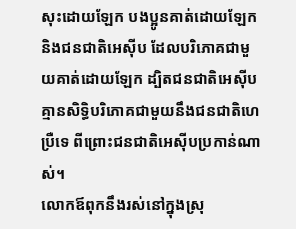សុះដោយឡែក បងប្អូនគាត់ដោយឡែក និងជនជាតិអេស៊ីប ដែលបរិភោគជាមួយគាត់ដោយឡែក ដ្បិតជនជាតិអេស៊ីប គ្មានសិទ្ធិបរិភោគជាមួយនឹងជនជាតិហេប្រឺទេ ពីព្រោះជនជាតិអេស៊ីបប្រកាន់ណាស់។
លោកឪពុកនឹងរស់នៅក្នុងស្រុ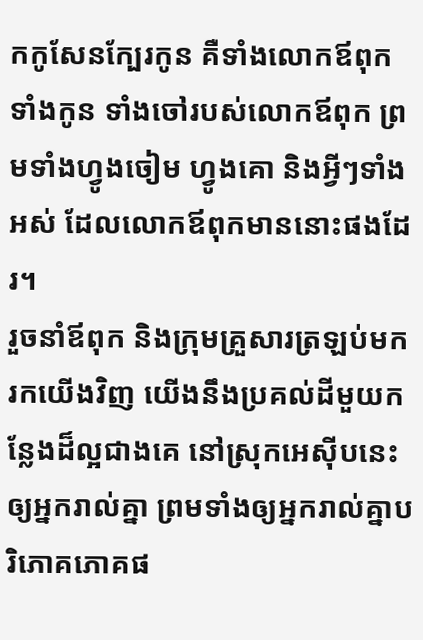កកូសែនក្បែរកូន គឺទាំងលោកឪពុក ទាំងកូន ទាំងចៅរបស់លោកឪពុក ព្រមទាំងហ្វូងចៀម ហ្វូងគោ និងអ្វីៗទាំងអស់ ដែលលោកឪពុកមាននោះផងដែរ។
រួចនាំឪពុក និងក្រុមគ្រួសារត្រឡប់មករកយើងវិញ យើងនឹងប្រគល់ដីមួយកន្លែងដ៏ល្អជាងគេ នៅស្រុកអេស៊ីបនេះ ឲ្យអ្នករាល់គ្នា ព្រមទាំងឲ្យអ្នករាល់គ្នាបរិភោគភោគផ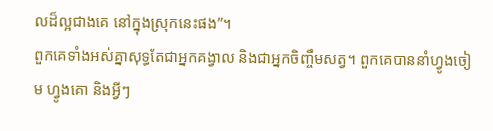លដ៏ល្អជាងគេ នៅក្នុងស្រុកនេះផង”។
ពួកគេទាំងអស់គ្នាសុទ្ធតែជាអ្នកគង្វាល និងជាអ្នកចិញ្ចឹមសត្វ។ ពួកគេបាននាំហ្វូងចៀម ហ្វូងគោ និងអ្វីៗ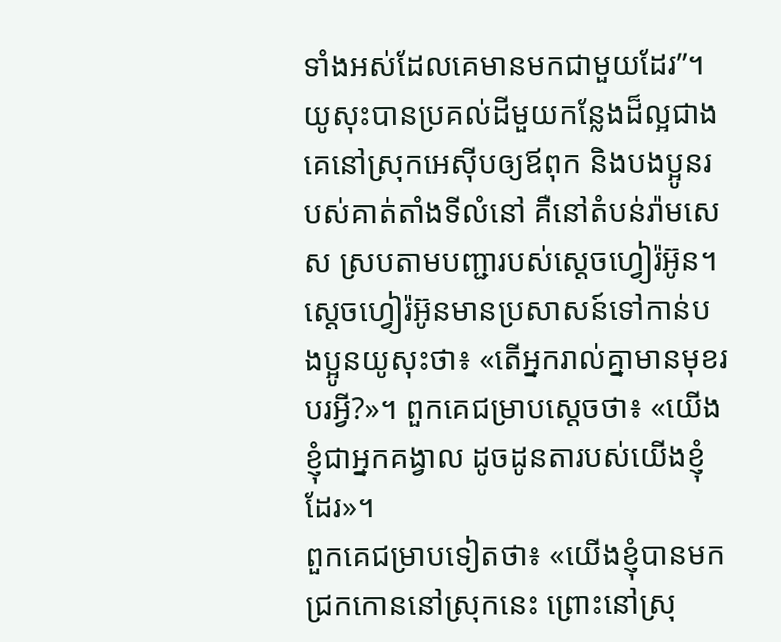ទាំងអស់ដែលគេមានមកជាមួយដែរ”។
យូសុះបានប្រគល់ដីមួយកន្លែងដ៏ល្អជាងគេនៅស្រុកអេស៊ីបឲ្យឪពុក និងបងប្អូនរបស់គាត់តាំងទីលំនៅ គឺនៅតំបន់រ៉ាមសេស ស្របតាមបញ្ជារបស់ស្តេចហ្វៀរ៉អ៊ូន។
ស្តេចហ្វៀរ៉អ៊ូនមានប្រសាសន៍ទៅកាន់បងប្អូនយូសុះថា៖ «តើអ្នករាល់គ្នាមានមុខរបរអ្វី?»។ ពួកគេជម្រាបស្តេចថា៖ «យើងខ្ញុំជាអ្នកគង្វាល ដូចដូនតារបស់យើងខ្ញុំដែរ»។
ពួកគេជម្រាបទៀតថា៖ «យើងខ្ញុំបានមកជ្រកកោននៅស្រុកនេះ ព្រោះនៅស្រុ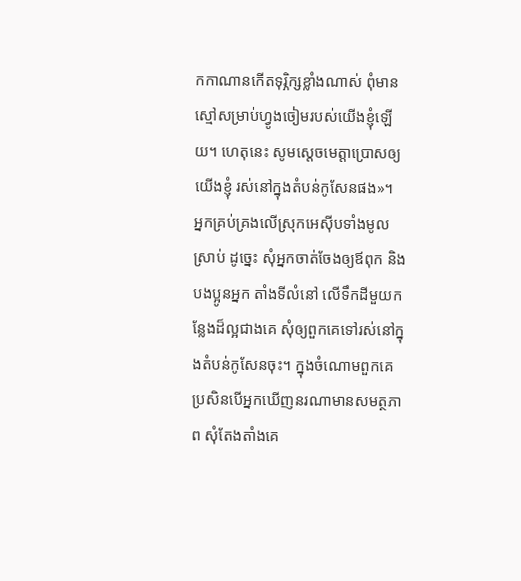កកាណានកើតទុរ្ភិក្សខ្លាំងណាស់ ពុំមានស្មៅសម្រាប់ហ្វូងចៀមរបស់យើងខ្ញុំឡើយ។ ហេតុនេះ សូមស្តេចមេត្តាប្រោសឲ្យយើងខ្ញុំ រស់នៅក្នុងតំបន់កូសែនផង»។
អ្នកគ្រប់គ្រងលើស្រុកអេស៊ីបទាំងមូលស្រាប់ ដូច្នេះ សុំអ្នកចាត់ចែងឲ្យឪពុក និងបងប្អូនអ្នក តាំងទីលំនៅ លើទឹកដីមួយកន្លែងដ៏ល្អជាងគេ សុំឲ្យពួកគេទៅរស់នៅក្នុងតំបន់កូសែនចុះ។ ក្នុងចំណោមពួកគេ ប្រសិនបើអ្នកឃើញនរណាមានសមត្ថភាព សុំតែងតាំងគេ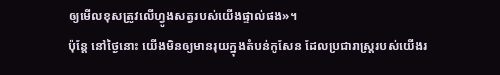ឲ្យមើលខុសត្រូវលើហ្វូងសត្វរបស់យើងផ្ទាល់ផង»។
ប៉ុន្តែ នៅថ្ងៃនោះ យើងមិនឲ្យមានរុយក្នុងតំបន់កូសែន ដែលប្រជារាស្ត្ររបស់យើងរ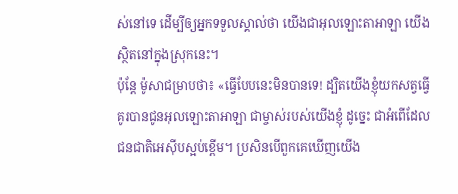ស់នៅទេ ដើម្បីឲ្យអ្នកទទួលស្គាល់ថា យើងជាអុលឡោះតាអាឡា យើងស្ថិតនៅក្នុងស្រុកនេះ។
ប៉ុន្តែ ម៉ូសាជម្រាបថា៖ «ធ្វើបែបនេះមិនបានទេ! ដ្បិតយើងខ្ញុំយកសត្វធ្វើគូរបានជូនអុលឡោះតាអាឡា ជាម្ចាស់របស់យើងខ្ញុំ ដូច្នេះ ជាអំពើដែលជនជាតិអេស៊ីបស្អប់ខ្ពើម។ ប្រសិនបើពួកគេឃើញយើង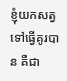ខ្ញុំយកសត្វទៅធ្វើគូរបាន គឺជា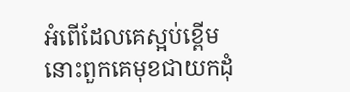អំពើដែលគេស្អប់ខ្ពើម នោះពួកគេមុខជាយកដុំ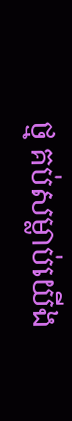ថ្ម គប់សម្លាប់យើង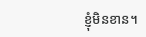ខ្ញុំមិនខាន។